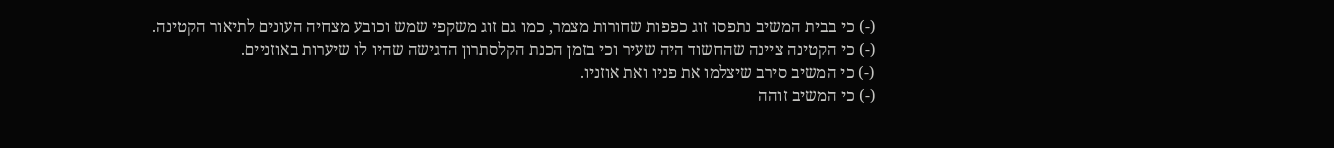(-) כי בבית המשיב נתפסו זוג כפפות שחורות מצמר, כמו גם זוג משקפי שמש וכובע מצחיה העונים לתיאור הקטינה.
(-) כי הקטינה ציינה שהחשוד היה שעיר וכי בזמן הכנת הקלסתרון הדגישה שהיו לו שיערות באוזניים.
(-) כי המשיב סירב שיצלמו את פניו ואת אוזניו.
(-) כי המשיב זוהה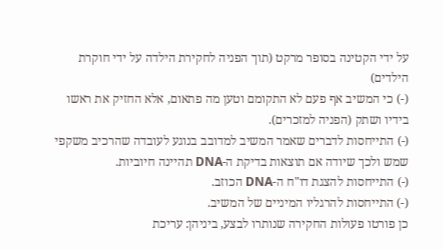על ידי הקטינה בסופר מרקט (תוך הפניה לחקירת הילדה על ידי חוקרת הילדים)
(-) כי המשיב אף פעם לא התקומם וטען מה פתאום, אלא החזיק את ראשו בידיו ושתק (הפניה למזכרים).
(-) התייחסות לדברים שאמר המשיב למדובב בנוגע לעובדה שהרכיב משקפי שמש ולכך שיודה אם תוצאות בדיקת ה-DNA תהיינה חיוביות.
(-) התייחסות להצגת דו"ח ה-DNA הכוזב.
(-) התייחסות להרגליו המיניים של המשיב.
כן פורטו פעולות החקירה שנותרו לבצע, ביניהן: עריכת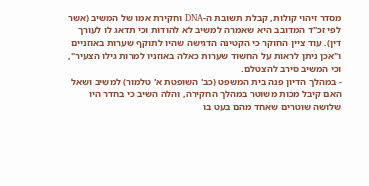מסדר זיהוי קולות, קבלת תשובת ה-DNA וחקירת אמו של המשיב (אשר לפי זכ"ד המדובב היא שאמרה למשיב לא להודות וכי תדאג לו לעורך דין). עוד ציין החוקר כי הקטינה הדגישה שהיו לתוקף שערות באוזניים ו"אכן ניתן לראות על החשוד שערות כאלה באוזניו למרות גילו הצעיר", וכי המשיב סירב להצטלם.
- במהלך הדיון פנה בית המשפט (כב' השופטת א' טלמור) למשיב ושאל האם קיבל מכות משוטר במהלך החקירה, והלה השיב כי בחדר היו שלושה שוטרים שאחד מהם בעט בו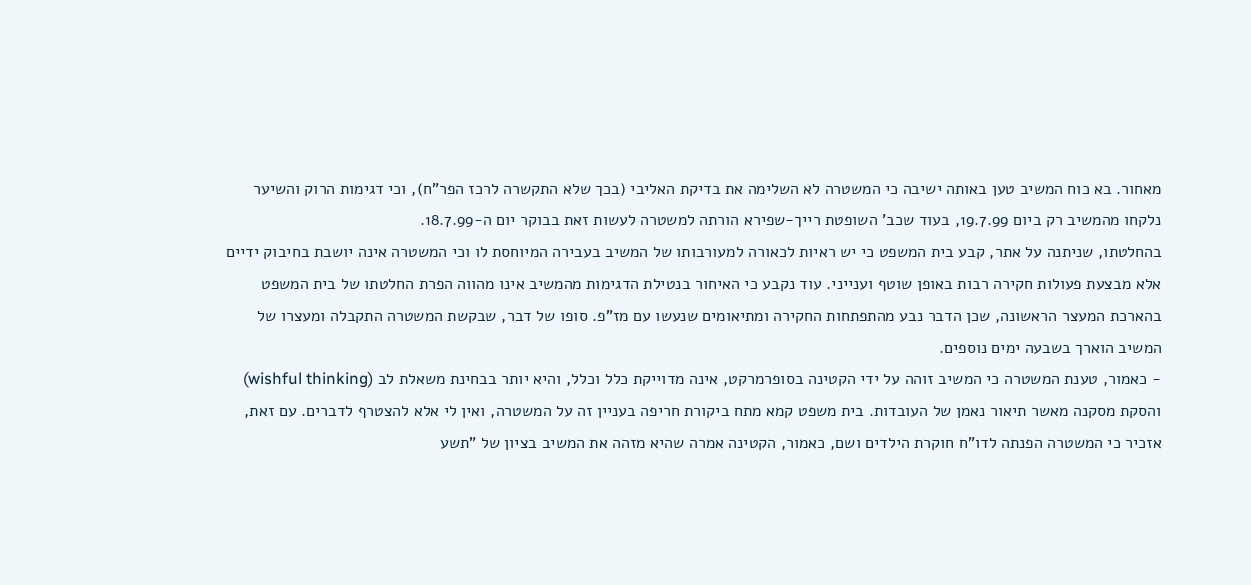מאחור. בא כוח המשיב טען באותה ישיבה כי המשטרה לא השלימה את בדיקת האליבי (בכך שלא התקשרה לרכז הפר"ח), וכי דגימות הרוק והשיער נלקחו מהמשיב רק ביום 19.7.99, בעוד שכב' השופטת רייך-שפירא הורתה למשטרה לעשות זאת בבוקר יום ה-18.7.99.
בהחלטתו, שניתנה על אתר, קבע בית המשפט כי יש ראיות לכאורה למעורבותו של המשיב בעבירה המיוחסת לו וכי המשטרה אינה יושבת בחיבוק ידיים אלא מבצעת פעולות חקירה רבות באופן שוטף וענייני. עוד נקבע כי האיחור בנטילת הדגימות מהמשיב אינו מהווה הפרת החלטתו של בית המשפט בהארכת המעצר הראשונה, שכן הדבר נבע מהתפתחות החקירה ומתיאומים שנעשו עם מז"פ. סופו של דבר, שבקשת המשטרה התקבלה ומעצרו של המשיב הוארך בשבעה ימים נוספים.
- כאמור, טענת המשטרה כי המשיב זוהה על ידי הקטינה בסופרמרקט, אינה מדוייקת כלל וכלל, והיא יותר בבחינת משאלת לב (wishful thinking) והסקת מסקנה מאשר תיאור נאמן של העובדות. בית משפט קמא מתח ביקורת חריפה בעניין זה על המשטרה, ואין לי אלא להצטרף לדברים. עם זאת, אזכיר כי המשטרה הפנתה לדו"ח חוקרת הילדים ושם, כאמור, הקטינה אמרה שהיא מזהה את המשיב בציון של "תשע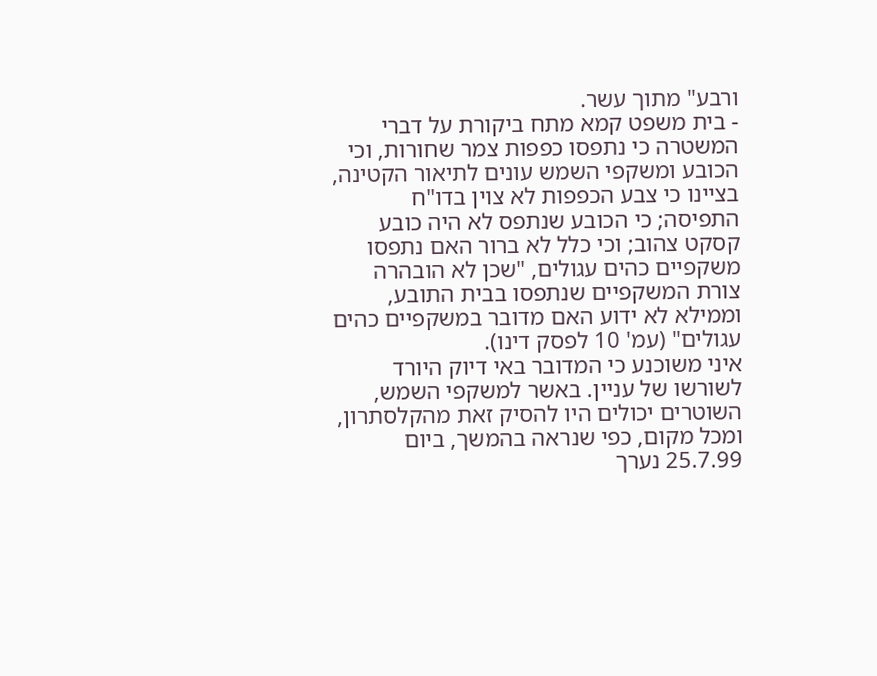ורבע" מתוך עשר.
- בית משפט קמא מתח ביקורת על דברי המשטרה כי נתפסו כפפות צמר שחורות, וכי הכובע ומשקפי השמש עונים לתיאור הקטינה, בציינו כי צבע הכפפות לא צוין בדו"ח התפיסה; כי הכובע שנתפס לא היה כובע קסקט צהוב; וכי כלל לא ברור האם נתפסו משקפיים כהים עגולים, "שכן לא הובהרה צורת המשקפיים שנתפסו בבית התובע, וממילא לא ידוע האם מדובר במשקפיים כהים עגולים" (עמ' 10 לפסק דינו).
איני משוכנע כי המדובר באי דיוק היורד לשורשו של עניין. באשר למשקפי השמש, השוטרים יכולים היו להסיק זאת מהקלסתרון, ומכל מקום, כפי שנראה בהמשך, ביום 25.7.99 נערך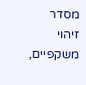מסדר זיהוי משקפיים,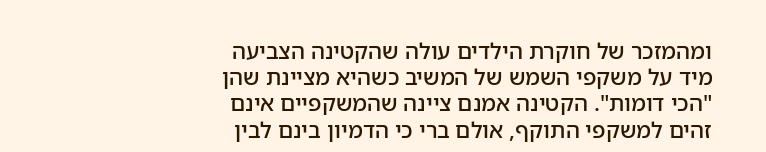ומהמזכר של חוקרת הילדים עולה שהקטינה הצביעה מיד על משקפי השמש של המשיב כשהיא מציינת שהן "הכי דומות". הקטינה אמנם ציינה שהמשקפיים אינם זהים למשקפי התוקף, אולם ברי כי הדמיון בינם לבין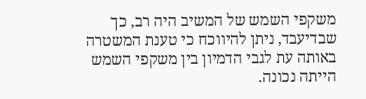משקפי השמש של המשיב היה רב, כך שבדיעבד, ניתן להיווכח כי טענת המשטרה באותה עת לגבי הדמיון בין משקפי השמש הייתה נכונה.